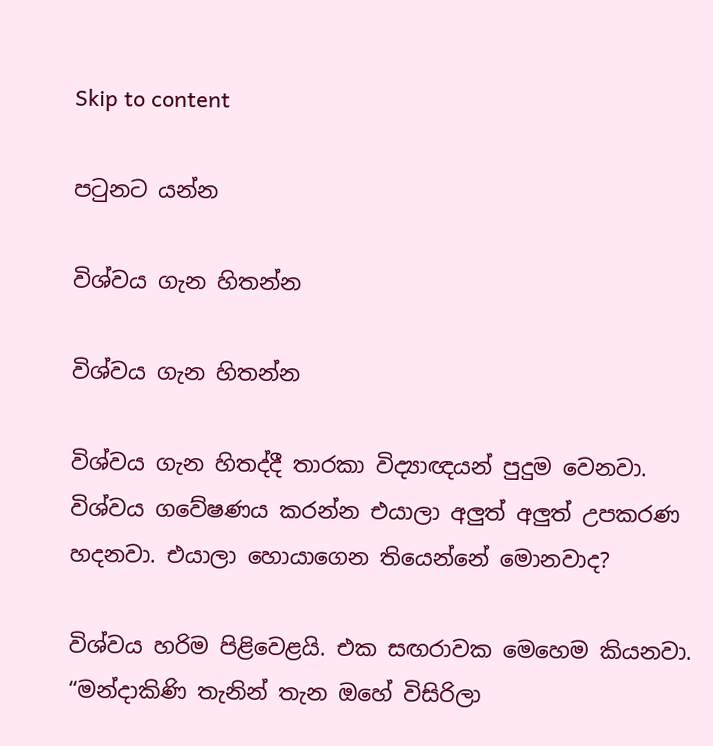Skip to content

පටුනට යන්න

විශ්වය ගැන හිතන්න

විශ්වය ගැන හිතන්න

විශ්වය ගැන හිතද්දී තාරකා විද්‍යාඥයන් පුදුම වෙනවා. විශ්වය ගවේෂණය කරන්න එයාලා අලුත් අලුත් උපකරණ හදනවා. එයාලා හොයාගෙන තියෙන්නේ මොනවාද?

විශ්වය හරිම පිළිවෙළයි. එක සඟරාවක මෙහෙම කියනවා. “මන්දාකිණි තැනින් තැන ඔහේ විසිරිලා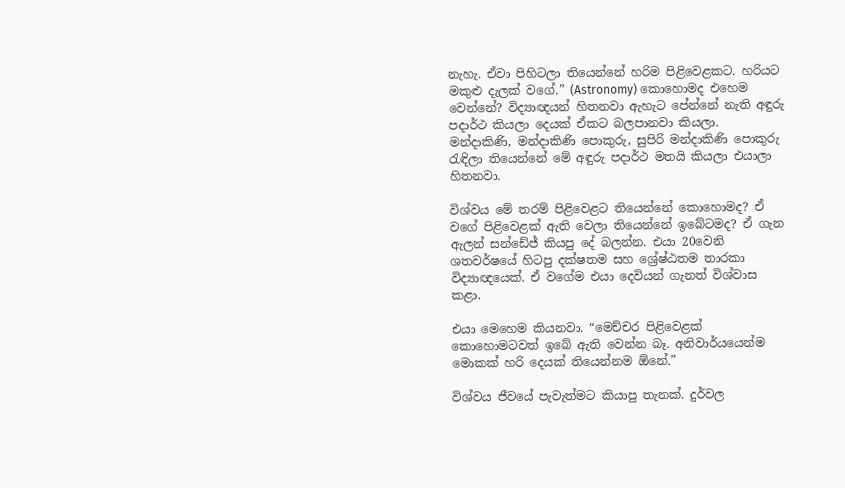නැහැ. ඒවා පිහිටලා තියෙන්නේ හරිම පිළිවෙළකට. හරියට මකුළු දැලක් වගේ.” (Astronomy) කොහොමද එහෙම වෙන්නේ? විද්‍යාඥයන් හිතනවා ඇහැට පේන්නේ නැති අඳුරු පදාර්ථ කියලා දෙයක් ඒකට බලපානවා කියලා. මන්දාකිණි, මන්දාකිණි පොකුරු, සුපිරි මන්දාකිණි පොකුරු රැඳිලා තියෙන්නේ මේ අඳුරු පදාර්ථ මතයි කියලා එයාලා හිතනවා.

විශ්වය මේ තරම් පිළිවෙළට තියෙන්නේ කොහොමද? ඒ වගේ පිළිවෙළක් ඇති වෙලා තියෙන්නේ ඉබේටමද? ඒ ගැන ඇලන් සන්ඩේජ් කියපු දේ බලන්න. එයා 20වෙනි ශතවර්ෂයේ හිටපු දක්ෂතම සහ ශ්‍රේෂ්ඨතම තාරකා විද්‍යාඥයෙක්. ඒ වගේම එයා දෙවියන් ගැනත් විශ්වාස කළා.

එයා මෙහෙම කියනවා. “මෙච්චර පිළිවෙළක් කොහොමටවත් ඉබේ ඇති වෙන්න බෑ. අනිවාර්යයෙන්ම මොකක් හරි දෙයක් තියෙන්නම ඕනේ.”

විශ්වය ජීවයේ පැවැත්මට කියාපු තැනක්. දුර්වල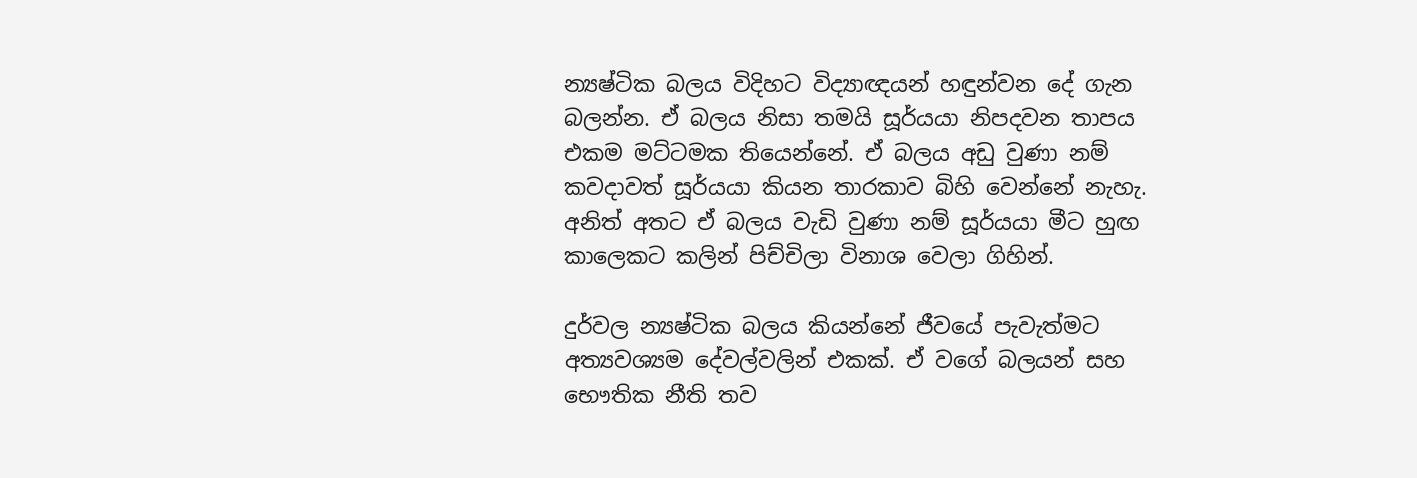න්‍යෂ්ටික බලය විදිහට විද්‍යාඥයන් හඳුන්වන දේ ගැන බලන්න. ඒ බලය නිසා තමයි සූර්යයා නිපදවන තාපය එකම මට්ටමක තියෙන්නේ. ඒ බලය අඩු වුණා නම් කවදාවත් සූර්යයා කියන තාරකාව බිහි වෙන්නේ නැහැ. අනිත් අතට ඒ බලය වැඩි වුණා නම් සූර්යයා මීට හුඟ කාලෙකට කලින් පිච්චිලා විනාශ වෙලා ගිහින්.

දුර්වල න්‍යෂ්ටික බලය කියන්නේ ජීවයේ පැවැත්මට අත්‍යවශ්‍යම දේවල්වලින් එකක්. ඒ වගේ බලයන් සහ භෞතික නීති තව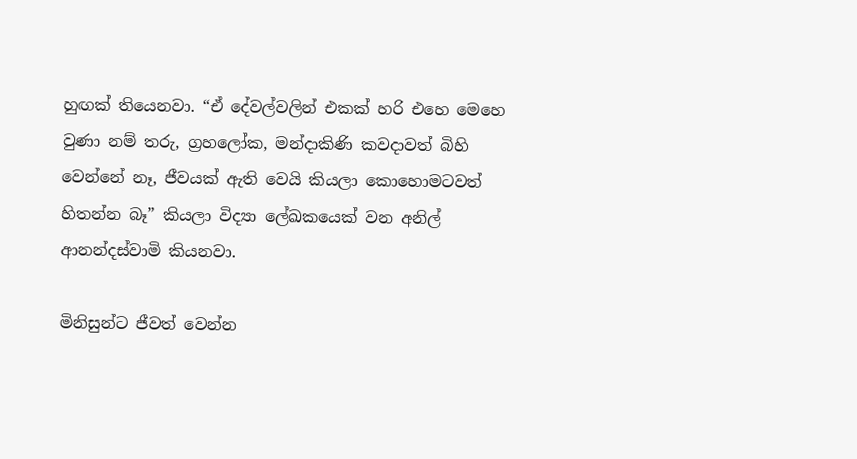හුඟක් තියෙනවා. “ඒ දේවල්වලින් එකක් හරි එහෙ මෙහෙ වුණා නම් තරු, ග්‍රහලෝක, මන්දාකිණි කවදාවත් බිහි වෙන්නේ නෑ, ජීවයක් ඇති වෙයි කියලා කොහොමටවත් හිතන්න බෑ” කියලා විද්‍යා ලේඛකයෙක් වන අනිල් ආනන්දස්වාමි කියනවා.

මිනිසුන්ට ජීවත් වෙන්න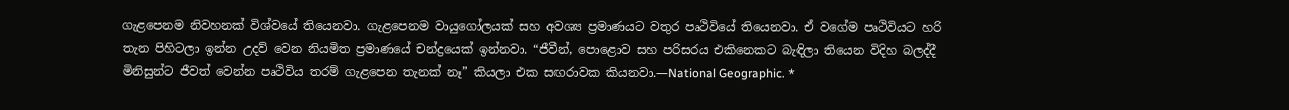ගැළපෙනම නිවහනක් විශ්වයේ තියෙනවා. ගැළපෙනම වායුගෝලයක් සහ අවශ්‍ය ප්‍රමාණයට වතුර පෘථිවියේ තියෙනවා. ඒ වගේම පෘථිවියට හරි තැන පිහිටලා ඉන්න උදව් වෙන නියමිත ප්‍රමාණයේ චන්ද්‍රයෙක් ඉන්නවා. “ජීවීන්, පොළොව සහ පරිසරය එකිනෙකට බැඳිලා තියෙන විදිහ බලද්දී මිනිසුන්ට ජීවත් වෙන්න පෘථිවිය තරම් ගැළපෙන තැනක් නෑ” කියලා එක සඟරාවක කියනවා.—National Geographic. *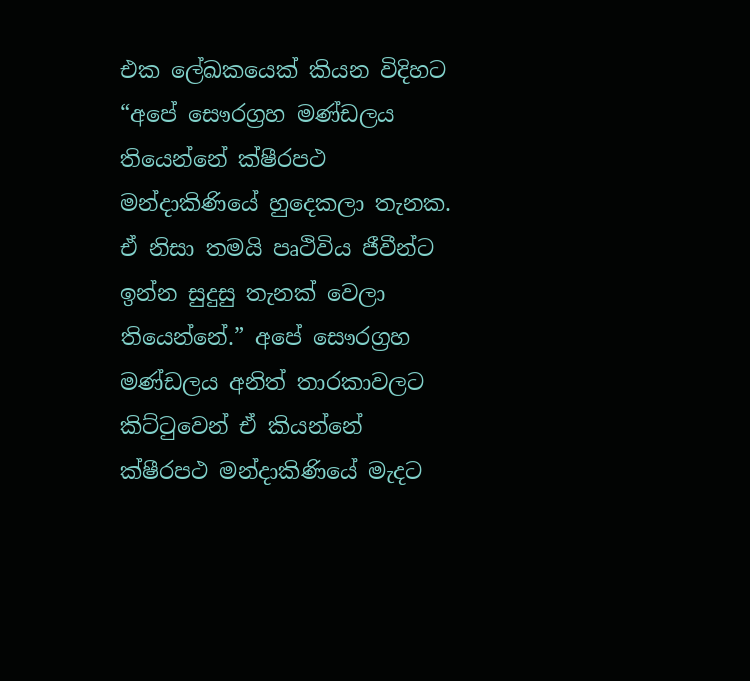එක ලේඛකයෙක් කියන විදිහට “අපේ සෞරග්‍රහ මණ්ඩලය තියෙන්නේ ක්ෂීරපථ මන්දාකිණියේ හුදෙකලා තැනක. ඒ නිසා තමයි පෘථිවිය ජීවීන්ට ඉන්න සුදුසු තැනක් වෙලා තියෙන්නේ.” අපේ සෞරග්‍රහ මණ්ඩලය අනිත් තාරකාවලට කිට්ටුවෙන් ඒ කියන්නේ ක්ෂීරපථ මන්දාකිණියේ මැදට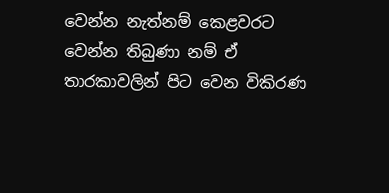වෙන්න නැත්නම් කෙළවරට වෙන්න තිබුණා නම් ඒ තාරකාවලින් පිට වෙන විකිරණ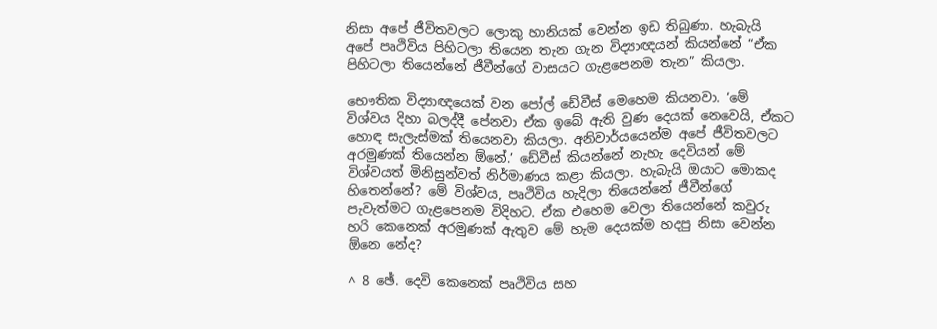නිසා අපේ ජීවිතවලට ලොකු හානියක් වෙන්න ඉඩ තිබුණා. හැබැයි අපේ පෘථිවිය පිහිටලා තියෙන තැන ගැන විද්‍යාඥයන් කියන්නේ “ඒක පිහිටලා තියෙන්නේ ජීවීන්ගේ වාසයට ගැළපෙනම තැන” කියලා.

භෞතික විද්‍යාඥයෙක් වන පෝල් ඩේවීස් මෙහෙම කියනවා. ‘මේ විශ්වය දිහා බලද්දී පේනවා ඒක ඉබේ ඇති වුණ දෙයක් නෙවෙයි, ඒකට හොඳ සැලැස්මක් තියෙනවා කියලා. අනිවාර්යයෙන්ම අපේ ජීවිතවලට අරමුණක් තියෙන්න ඕනේ.’ ඩේවීස් කියන්නේ නැහැ දෙවියන් මේ විශ්වයත් මිනිසුන්වත් නිර්මාණය කළා කියලා. හැබැයි ඔයාට මොකද හිතෙන්නේ? මේ විශ්වය, පෘථිවිය හැදිලා තියෙන්නේ ජීවීන්ගේ පැවැත්මට ගැළපෙනම විදිහට. ඒක එහෙම වෙලා තියෙන්නේ කවුරු හරි කෙනෙක් අරමුණක් ඇතුව මේ හැම දෙයක්ම හදපු නිසා වෙන්න ඕනෙ නේද?

^ 8 ඡේ. දෙවි කෙනෙක් පෘථිවිය සහ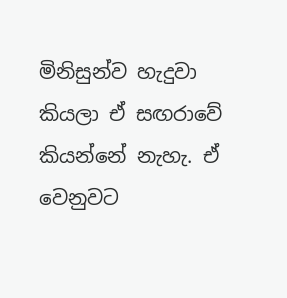මිනිසුන්ව හැදුවා කියලා ඒ සඟරාවේ කියන්නේ නැහැ. ඒ වෙනුවට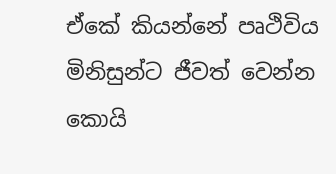ඒකේ කියන්නේ පෘථිවිය මිනිසුන්ට ජීවත් වෙන්න කොයි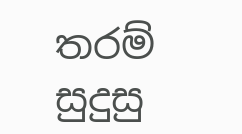තරම් සුදුසු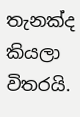තැනක්ද කියලා විතරයි.